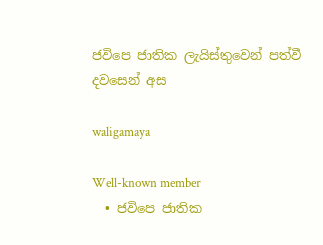ජවිපෙ ජාතික ලැයිස්තුවෙන් පත්වී දවසෙන් අස

waligamaya

Well-known member
  • ජවිපෙ ජාතික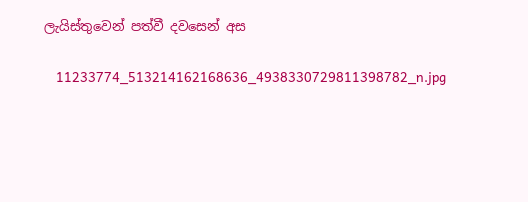ලැයිස්තුවෙන් පත්වී දවසෙන් අස

    11233774_513214162168636_4938330729811398782_n.jpg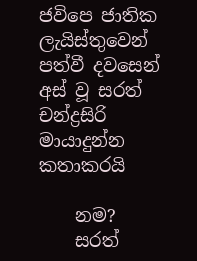ජවිපෙ ජාතික ලැයිස්තුවෙන් පත්වී දවසෙන් අස් වූ සරත් චන්ද්‍රසිරි මායාදුන්න කතාකරයි

    නම?
    සරත්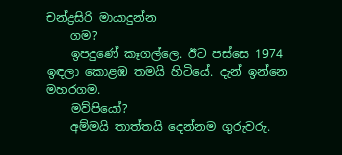චන්ද්‍රසිරි මායාදුන්න
    ගම?
    ඉපදුණේ කෑගල්ලෙ. ඊට පස්සෙ 1974 ඉඳලා කොළඹ තමයි හිටියේ. දැන් ඉන්නෙ මහරගම.
    මව්පියෝ?
    අම්මයි තාත්තයි දෙන්නම ගුරුවරු.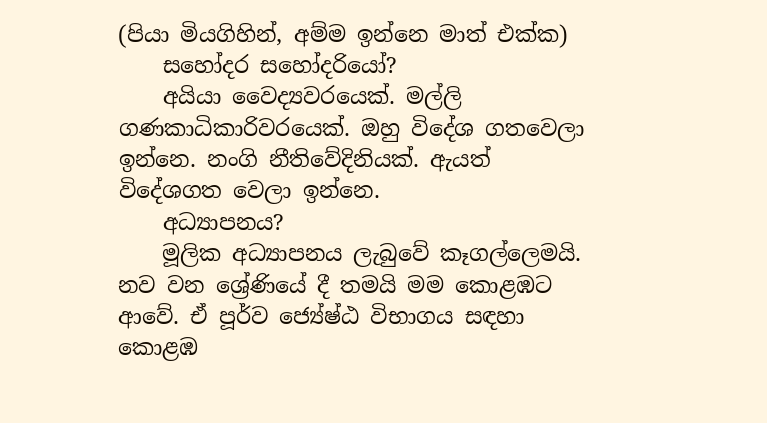(පියා මියගිහින්, අම්ම ඉන්නෙ මාත් එක්ක)
    සහෝදර සහෝදරියෝ?
    අයියා වෛද්‍යවරයෙක්. මල්ලි ගණකාධිකාරිවරයෙක්. ඔහු විදේශ ගතවෙලා ඉන්නෙ. නංගි නීතිවේදිනියක්. ඇයත් විදේශගත වෙලා ඉන්නෙ.
    අධ්‍යාපනය?
    මූලික අධ්‍යාපනය ලැබුවේ කෑගල්ලෙමයි. නව වන ශ්‍රේණියේ දී තමයි මම කොළඹට ආවේ. ඒ පූර්ව ජ්‍යේෂ්ඨ විභාගය සඳහා කොළඹ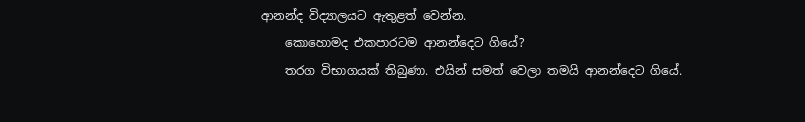ආනන්ද විද්‍යාලයට ඇතුළත් වෙන්න.
    කොහොමද එකපාරටම ආනන්දෙට ගියේ?
    තරග විභාගයක් තිබුණා. එයින් සමත් වෙලා තමයි ආනන්දෙට ගියේ.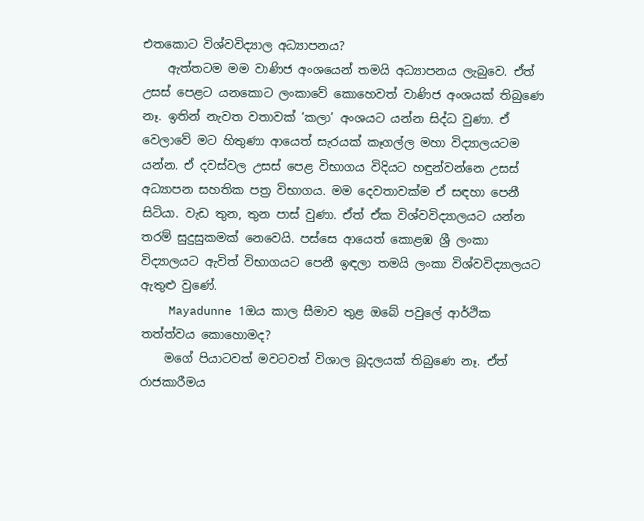එතකොට විශ්වවිද්‍යාල අධ්‍යාපනය?
    ඇත්තටම මම වාණිජ අංශයෙන් තමයි අධ්‍යාපනය ලැබුවෙ. ඒත් උසස් පෙළට යනකොට ලංකාවේ කොහෙවත් වාණිජ අංශයක් තිබුණෙ නෑ. ඉතින් නැවත වතාවක් ‘කලා’ අංශයට යන්න සිද්ධ වුණා. ඒ වෙලාවේ මට හිතුණා ආයෙත් සැරයක් කෑගල්ල මහා විද්‍යාලයටම යන්න. ඒ දවස්වල උසස් පෙළ විභාගය විදියට හඳුන්වන්නෙ උසස් අධ්‍යාපන සහතික පත්‍ර විභාගය. මම දෙවතාවක්ම ඒ සඳහා පෙනී සිටියා. වැඩ තුන, තුන පාස් වුණා. ඒත් ඒක විශ්වවිද්‍යාලයට යන්න තරම් සුදුසුකමක් නෙවෙයි. පස්සෙ ආයෙත් කොළඹ ශ්‍රී ලංකා විද්‍යාලයට ඇවිත් විභාගයට පෙනී ඉඳලා තමයි ලංකා විශ්වවිද්‍යාලයට ඇතුළු වුණේ.
    Mayadunne 1ඔය කාල සීමාව තුළ ඔබේ පවුලේ ආර්ථික තත්ත්වය කොහොමද?
    මගේ පියාටවත් මවටවත් විශාල බූදලයක් තිබුණෙ නෑ. ඒත් රාජකාරීමය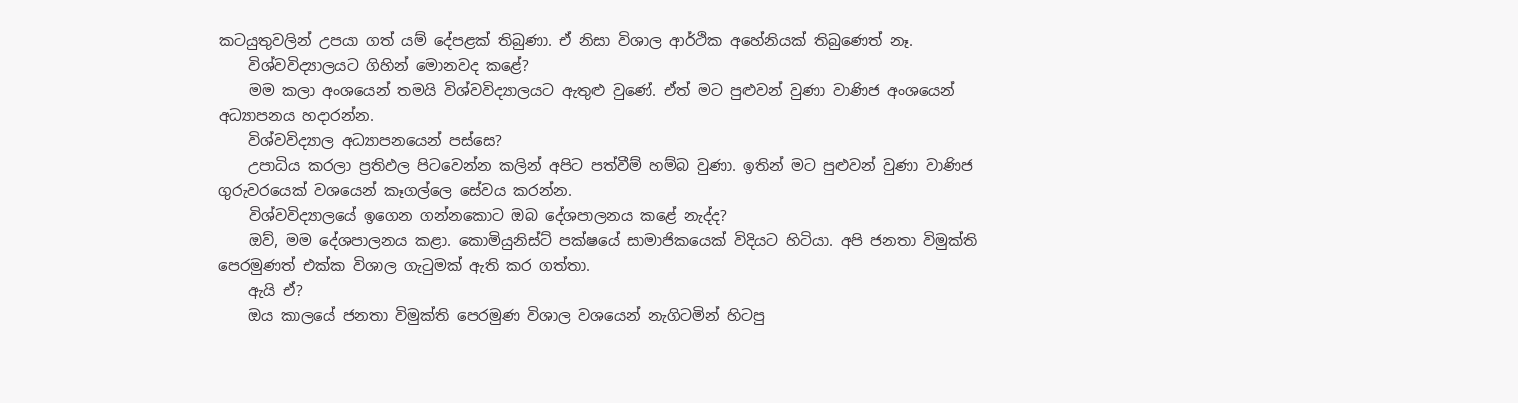කටයුතුවලින් උපයා ගත් යම් දේපළක් තිබුණා. ඒ නිසා විශාල ආර්ථික අහේනියක් තිබුණෙත් නෑ.
    විශ්වවිද්‍යාලයට ගිහින් මොනවද කළේ?
    මම කලා අංශයෙන් තමයි විශ්වවිද්‍යාලයට ඇතුළු වුණේ. ඒත් මට පුළුවන් වුණා වාණිජ අංශයෙන් අධ්‍යාපනය හදාරන්න.
    විශ්වවිද්‍යාල අධ්‍යාපනයෙන් පස්සෙ?
    උපාධිය කරලා ප්‍රතිඵල පිටවෙන්න කලින් අපිට පත්වීම් හම්බ වුණා. ඉතින් මට පුළුවන් වුණා වාණිජ ගුරුවරයෙක් වශයෙන් කෑගල්ලෙ සේවය කරන්න.
    විශ්වවිද්‍යාලයේ ඉගෙන ගන්නකොට ඔබ දේශපාලනය කළේ නැද්ද?
    ඔව්, මම දේශපාලනය කළා. කොමියුනිස්ට් පක්ෂයේ සාමාජිකයෙක් විදියට හිටියා. අපි ජනතා විමුක්ති පෙරමුණත් එක්ක විශාල ගැටුමක් ඇති කර ගත්තා.
    ඇයි ඒ?
    ඔය කාලයේ ජනතා විමුක්ති පෙරමුණ විශාල වශයෙන් නැගිටමින් හිටපු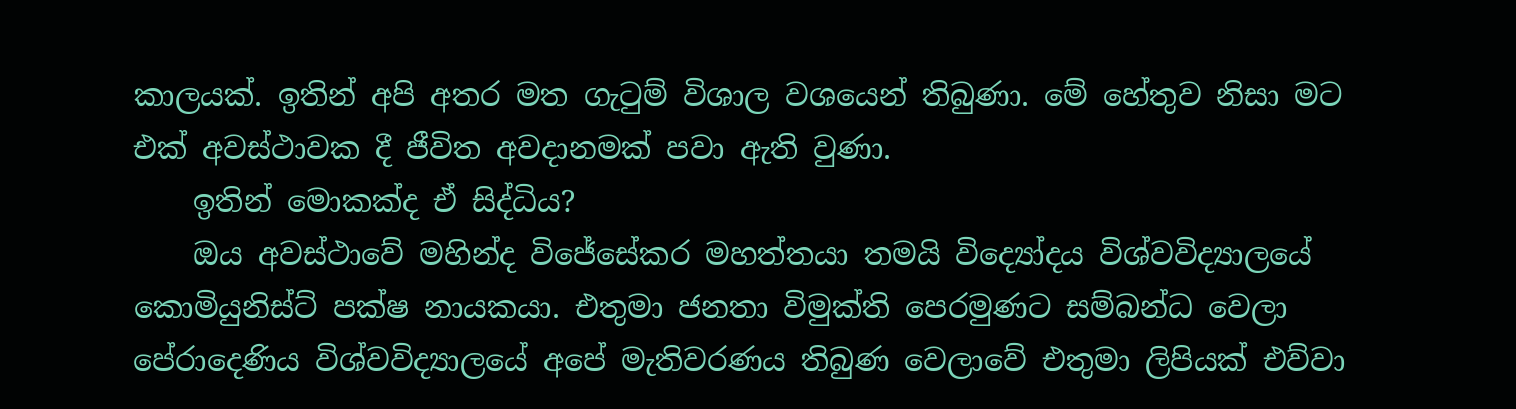කාලයක්. ඉතින් අපි අතර මත ගැටුම් විශාල වශයෙන් තිබුණා. මේ හේතුව නිසා මට එක් අවස්ථාවක දී ජීවිත අවදානමක් පවා ඇති වුණා.
    ඉතින් මොකක්ද ඒ සිද්ධිය?
    ඔය අවස්ථාවේ මහින්ද විජේසේකර මහත්තයා තමයි විද්‍යෝදය විශ්වවිද්‍යාලයේ කොමියුනිස්ට් පක්ෂ නායකයා. එතුමා ජනතා විමුක්ති පෙරමුණට සම්බන්ධ වෙලා පේරාදෙණිය විශ්වවිද්‍යාලයේ අපේ මැතිවරණය තිබුණ වෙලාවේ එතුමා ලිපියක් එව්වා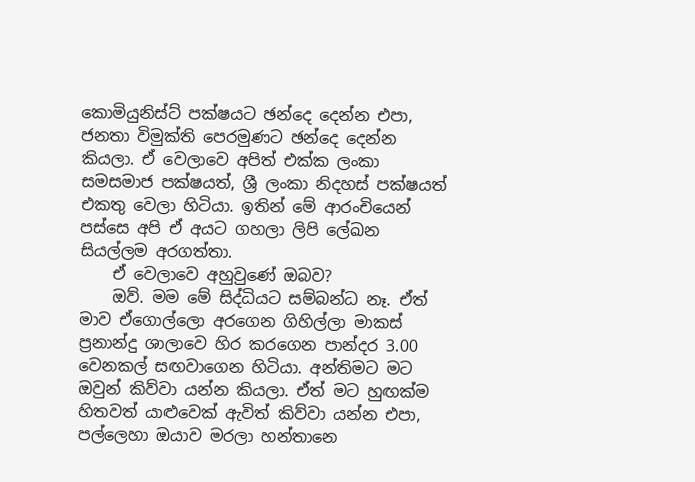කොමියුනිස්ට් පක්ෂයට ඡන්දෙ දෙන්න එපා, ජනතා විමුක්ති පෙරමුණට ඡන්දෙ දෙන්න කියලා. ඒ වෙලාවෙ අපිත් එක්ක ලංකා සමසමාජ පක්ෂයත්, ශ්‍රී ලංකා නිදහස් පක්ෂයත් එකතු වෙලා හිටියා. ඉතින් මේ ආරංචියෙන් පස්සෙ අපි ඒ අයට ගහලා ලිපි ලේඛන සියල්ලම අරගත්තා.
    ඒ වෙලාවෙ අහුවුණේ ඔබව?
    ඔව්. මම මේ සිද්ධියට සම්බන්ධ නෑ. ඒත් මාව ඒගොල්ලො අරගෙන ගිහිල්ලා මාකස් ප්‍රනාන්දු ශාලාවෙ හිර කරගෙන පාන්දර 3.00 වෙනකල් සඟවාගෙන හිටියා. අන්තිමට මට ඔවුන් කිව්වා යන්න කියලා. ඒත් මට හුඟක්ම හිතවත් යාළුවෙක් ඇවිත් කිව්වා යන්න එපා, පල්ලෙහා ඔයාව මරලා හන්තානෙ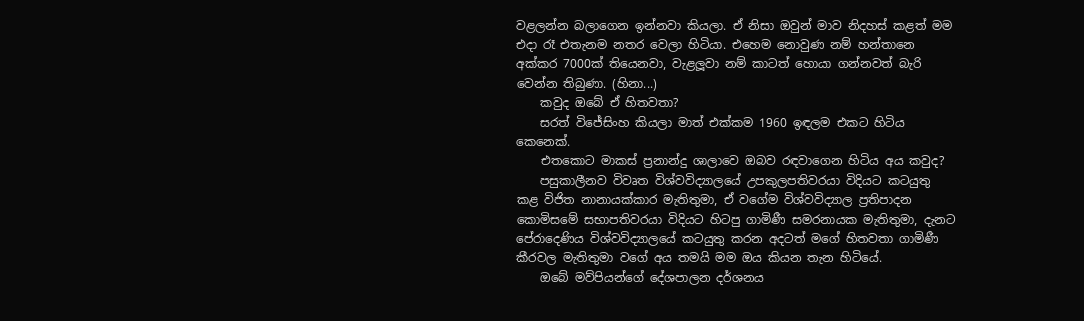වළලන්න බලාගෙන ඉන්නවා කියලා. ඒ නිසා ඔවුන් මාව නිදහස් කළත් මම එදා රෑ එතැනම නතර වෙලා හිටියා. එහෙම නොවුණ නම් හන්තානෙ අක්කර 7000ක් තියෙනවා, වැළලූවා නම් කාටත් හොයා ගන්නවත් බැරි වෙන්න තිබුණා. (හිනා...)
    කවුද ඔබේ ඒ හිතවතා?
    සරත් විජේසිංහ කියලා මාත් එක්කම 1960 ඉඳලම එකට හිටිය කෙනෙක්.
    එතකොට මාකස් ප්‍රනාන්දු ශාලාවෙ ඔබව රඳවාගෙන හිටිය අය කවුද?
    පසුකාලීනව විවෘත විශ්වවිද්‍යාලයේ උපකුලපතිවරයා විදියට කටයුතු කළ විජිත නානායක්කාර මැතිතුමා, ඒ වගේම විශ්වවිද්‍යාල ප්‍රතිපාදන කොමිසමේ සභාපතිවරයා විදියට හිටපු ගාමිණී සමරනායක මැතිතුමා, දැනට පේරාදෙණිය විශ්වවිද්‍යාලයේ කටයුතු කරන අදටත් මගේ හිතවතා ගාමිණී කීරවල මැතිතුමා වගේ අය තමයි මම ඔය කියන තැන හිටියේ.
    ඔබේ මව්පියන්ගේ දේශපාලන දර්ශනය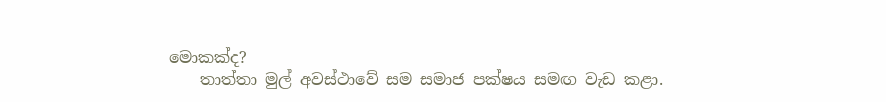මොකක්ද?
    තාත්තා මුල් අවස්ථාවේ සම සමාජ පක්ෂය සමඟ වැඩ කළා.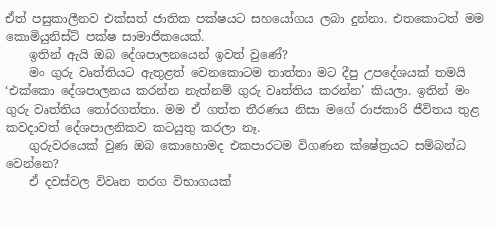ඒත් පසුකාලීනව එක්සත් ජාතික පක්ෂයට සහයෝගය ලබා දුන්නා. එතකොටත් මම කොමියුනිස්ට් පක්ෂ සාමාජිකයෙක්.
    ඉතින් ඇයි ඔබ දේශපාලනයෙන් ඉවත් වුණේ?
    මං ගුරු වෘත්තියට ඇතුළත් වෙනකොටම තාත්තා මට දීපු උපදේශයක් තමයි ‘එක්කො දේශපාලනය කරන්න නැත්නම් ගුරු වෘත්තිය කරන්න’ කියලා. ඉතින් මං ගුරු වෘත්තිය තෝරගත්තා. මම ඒ ගත්ත තීරණය නිසා මගේ රාජකාරි ජීවිතය තුළ කවදාවත් දේශපාලනිකව කටයුතු කරලා නෑ.
    ගුරුවරයෙක් වුණ ඔබ කොහොමද එකපාරටම විගණන ක්ෂේත්‍රයට සම්බන්ධ වෙන්නෙ?
    ඒ දවස්වල විවෘත තරග විභාගයක්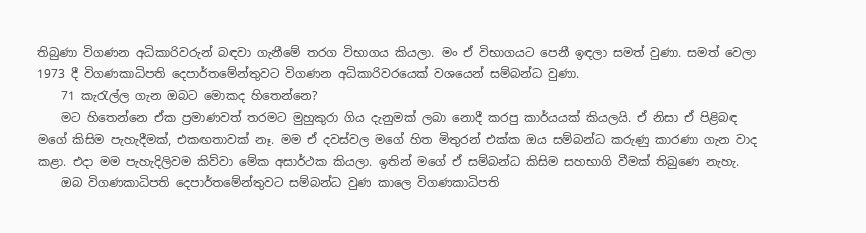තිබුණා විගණන අධිකාරිවරුන් බඳවා ගැනීමේ තරග විභාගය කියලා. මං ඒ විභාගයට පෙනී ඉඳලා සමත් වුණා. සමත් වෙලා 1973 දී විගණකාධිපති දෙපාර්තමේන්තුවට විගණන අධිකාරිවරයෙක් වශයෙන් සම්බන්ධ වුණා.
    71 කැරැල්ල ගැන ඔබට මොකද හිතෙන්නෙ?
    මට හිතෙන්නෙ ඒක ප්‍රමාණවත් තරමට මුහුකුරා ගිය දැනුමක් ලබා නොදී කරපු කාර්යයක් කියලයි. ඒ නිසා ඒ පිළිබඳ මගේ කිසිම පැහැදීමක්, එකඟතාවක් නෑ. මම ඒ දවස්වල මගේ හිත මිතුරන් එක්ක ඔය සම්බන්ධ කරුණු කාරණා ගැන වාද කළා. එදා මම පැහැදිලිවම කිව්වා මේක අසාර්ථක කියලා. ඉතින් මගේ ඒ සම්බන්ධ කිසිම සහභාගි වීමක් තිබුණෙ නැහැ.
    ඔබ විගණකාධිපති දෙපාර්තමේන්තුවට සම්බන්ධ වුණ කාලෙ විගණකාධිපති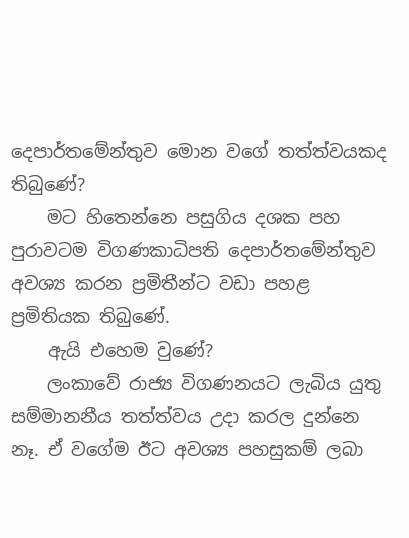දෙපාර්තමේන්තුව මොන වගේ තත්ත්වයකද තිබුණේ?
    මට හිතෙන්නෙ පසුගිය දශක පහ පුරාවටම විගණකාධිපති දෙපාර්තමේන්තුව අවශ්‍ය කරන ප්‍රමිතීන්ට වඩා පහළ ප්‍රමිතියක තිබුණේ.
    ඇයි එහෙම වුණේ?
    ලංකාවේ රාජ්‍ය විගණනයට ලැබිය යුතු සම්මානනීය තත්ත්වය උදා කරල දුන්නෙ නෑ. ඒ වගේම ඊට අවශ්‍ය පහසුකම් ලබා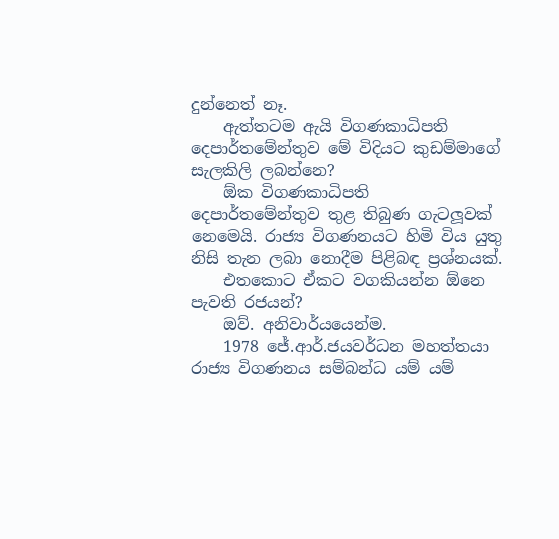දුන්නෙත් නෑ.
    ඇත්තටම ඇයි විගණකාධිපති දෙපාර්තමේන්තුව මේ විදියට කුඩම්මාගේ සැලකිලි ලබන්නෙ?
    ඕක විගණකාධිපති දෙපාර්තමේන්තුව තුළ තිබුණ ගැටලූවක් නෙමෙයි. රාජ්‍ය විගණනයට හිමි විය යුතු නිසි තැන ලබා නොදීම පිළිබඳ ප්‍රශ්නයක්.
    එතකොට ඒකට වගකියන්න ඕනෙ පැවති රජයන්?
    ඔව්. අනිවාර්යයෙන්ම.
    1978 ජේ.ආර්.ජයවර්ධන මහත්තයා රාජ්‍ය විගණනය සම්බන්ධ යම් යම්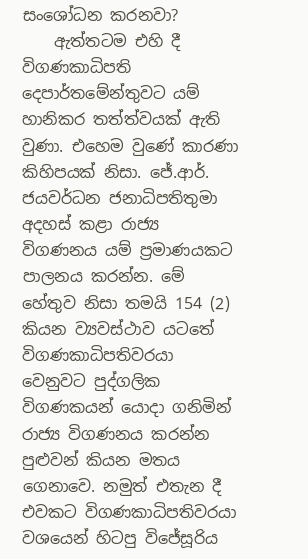සංශෝධන කරනවා?
    ඇත්තටම එහි දී විගණකාධිපති දෙපාර්තමේන්තුවට යම් හානිකර තත්ත්වයක් ඇති වුණා. එහෙම වුණේ කාරණා කිහිපයක් නිසා. ජේ.ආර්. ජයවර්ධන ජනාධිපතිතුමා අදහස් කළා රාජ්‍ය විගණනය යම් ප්‍රමාණයකට පාලනය කරන්න. මේ හේතුව නිසා තමයි 154 (2) කියන ව්‍යවස්ථාව යටතේ විගණකාධිපතිවරයා වෙනුවට පුද්ගලික විගණකයන් යොදා ගනිමින් රාජ්‍ය විගණනය කරන්න පුළුවන් කියන මතය ගෙනාවෙ. නමුත් එතැන දී එවකට විගණකාධිපතිවරයා වශයෙන් හිටපු විජේසූරිය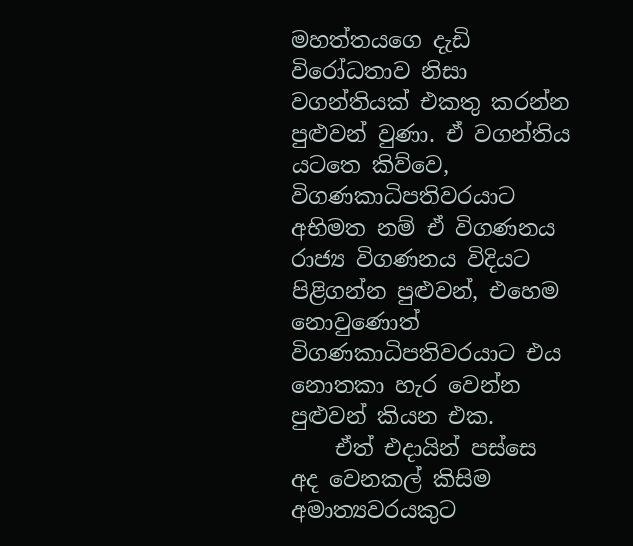මහත්තයගෙ දැඩි විරෝධතාව නිසා වගන්තියක් එකතු කරන්න පුළුවන් වුණා. ඒ වගන්තිය යටතෙ කිව්වෙ, විගණකාධිපතිවරයාට අභිමත නම් ඒ විගණනය රාජ්‍ය විගණනය විදියට පිළිගන්න පුළුවන්, එහෙම නොවුණොත් විගණකාධිපතිවරයාට එය නොතකා හැර වෙන්න පුළුවන් කියන එක.
    ඒත් එදායින් පස්සෙ අද වෙනකල් කිසිම අමාත්‍යවරයකුට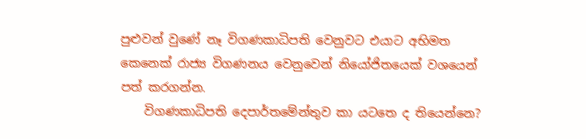පුළුවන් වුණේ නෑ විගණකාධිපති වෙනුවට එයාට අභිමත කෙනෙක් රාජ්‍ය විගණනය වෙනුවෙන් නියෝජිතයෙක් වශයෙන් පත් කරගන්න.
    විගණකාධිපති දෙපාර්තමේන්තුව කා යටතෙ ද තියෙන්නෙ?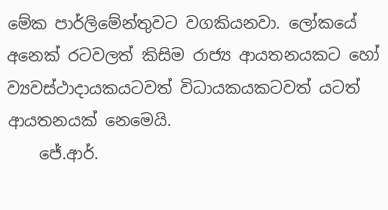මේක පාර්ලිමේන්තුවට වගකියනවා. ලෝකයේ අනෙක් රටවලත් කිසිම රාජ්‍ය ආයතනයකට හෝ ව්‍යවස්ථාදායකයටවත් විධායකයකටවත් යටත් ආයතනයක් නෙමෙයි.
    ජේ.ආර්.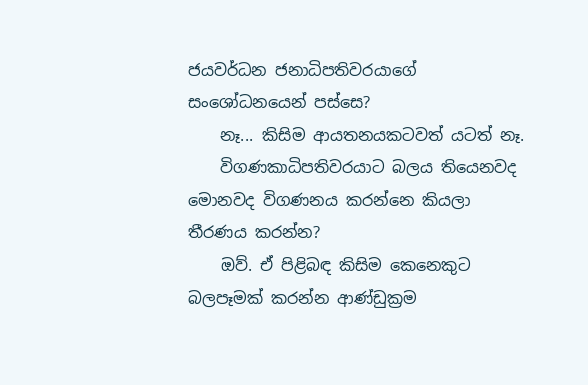ජයවර්ධන ජනාධිපතිවරයාගේ සංශෝධනයෙන් පස්සෙ?
    නෑ... කිසිම ආයතනයකටවත් යටත් නෑ.
    විගණකාධිපතිවරයාට බලය තියෙනවද මොනවද විගණනය කරන්නෙ කියලා තීරණය කරන්න?
    ඔව්. ඒ පිළිබඳ කිසිම කෙනෙකුට බලපෑමක් කරන්න ආණ්ඩුක්‍රම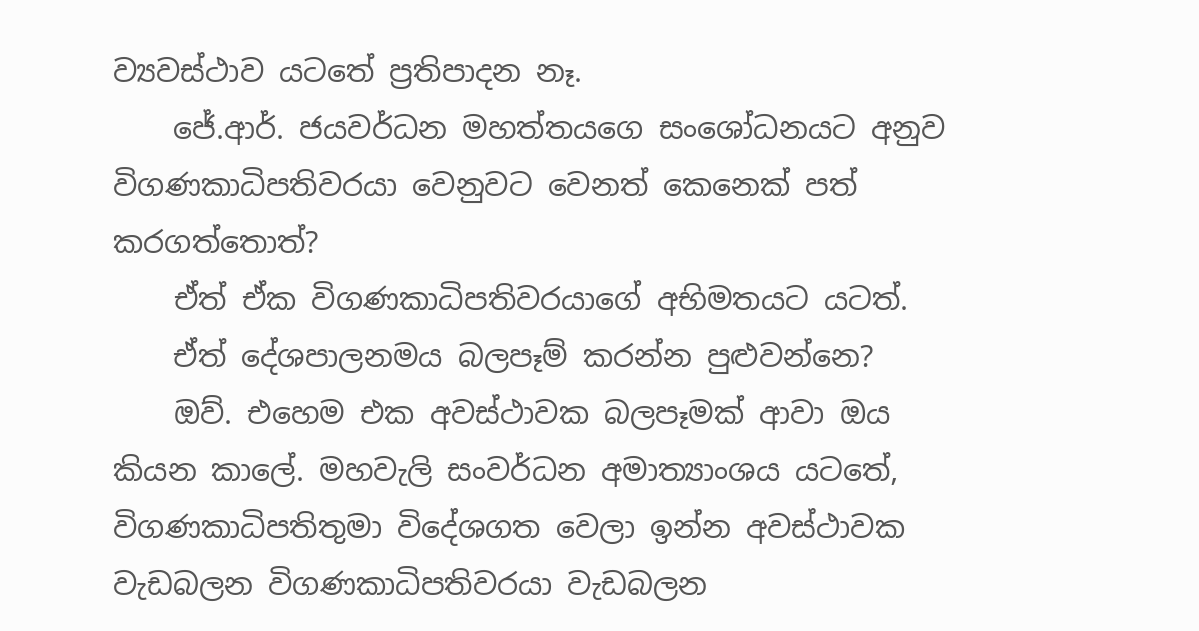ව්‍යවස්ථාව යටතේ ප්‍රතිපාදන නෑ.
    ජේ.ආර්. ජයවර්ධන මහත්තයගෙ සංශෝධනයට අනුව විගණකාධිපතිවරයා වෙනුවට වෙනත් කෙනෙක් පත් කරගත්තොත්?
    ඒත් ඒක විගණකාධිපතිවරයාගේ අභිමතයට යටත්.
    ඒත් දේශපාලනමය බලපෑම් කරන්න පුළුවන්නෙ?
    ඔව්. එහෙම එක අවස්ථාවක බලපෑමක් ආවා ඔය කියන කාලේ. මහවැලි සංවර්ධන අමාත්‍යාංශය යටතේ, විගණකාධිපතිතුමා විදේශගත වෙලා ඉන්න අවස්ථාවක වැඩබලන විගණකාධිපතිවරයා වැඩබලන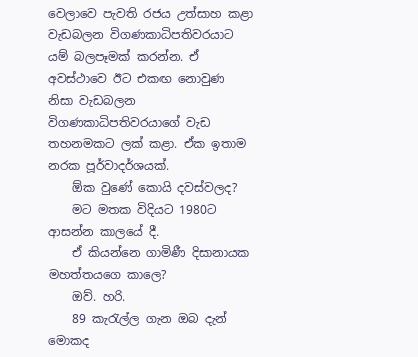වෙලාවෙ පැවති රජය උත්සාහ කළා වැඩබලන විගණකාධිපතිවරයාට යම් බලපෑමක් කරන්න. ඒ අවස්ථාවෙ ඊට එකඟ නොවුණ නිසා වැඩබලන විගණකාධිපතිවරයාගේ වැඩ තහනමකට ලක් කළා. ඒක ඉතාම නරක පූර්වාදර්ශයක්.
    ඕක වුණේ කොයි දවස්වලද?
    මට මතක විදියට 1980ට ආසන්න කාලයේ දී.
    ඒ කියන්නෙ ගාමිණී දිසානායක මහත්තයගෙ කාලෙ?
    ඔව්. හරි.
    89 කැරැල්ල ගැන ඔබ දැන් මොකද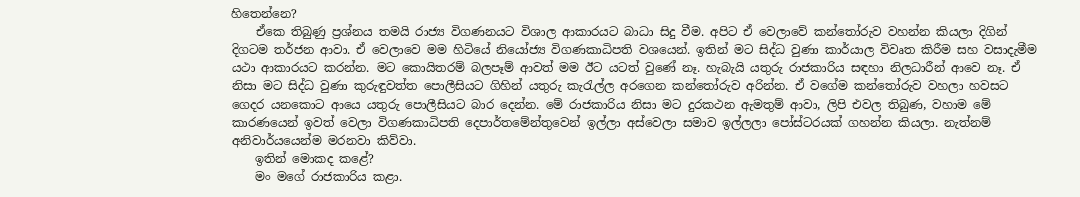හිතෙන්නෙ?
    ඒකෙ තිබුණු ප්‍රශ්නය තමයි රාජ්‍ය විගණනයට විශාල ආකාරයට බාධා සිදු වීම. අපිට ඒ වෙලාවේ කන්තෝරුව වහන්න කියලා දිගින් දිගටම තර්ජන ආවා. ඒ වෙලාවෙ මම හිටියේ නියෝජ්‍ය විගණකාධිපති වශයෙන්. ඉතින් මට සිද්ධ වුණා කාර්යාල විවෘත කිරීම සහ වසාදැමීම යථා ආකාරයට කරන්න. මට කොයිතරම් බලපෑම් ආවත් මම ඊට යටත් වුණේ නෑ. හැබැයි යතුරු රාජකාරිය සඳහා නිලධාරීන් ආවෙ නෑ. ඒ නිසා මට සිද්ධ වුණා කුරුඳුවත්ත පොලීසියට ගිහින් යතුරු කැරැල්ල අරගෙන කන්තෝරුව අරින්න. ඒ වගේම කන්තෝරුව වහලා හවසට ගෙදර යනකොට ආයෙ යතුරු පොලීසියට බාර දෙන්න. මේ රාජකාරිය නිසා මට දුරකථන ඇමතුම් ආවා, ලිපි එවල තිබුණ, වහාම මේ කාරණයෙන් ඉවත් වෙලා විගණකාධිපති දෙපාර්තමේන්තුවෙන් ඉල්ලා අස්වෙලා සමාව ඉල්ලලා පෝස්ටරයක් ගහන්න කියලා. නැත්නම් අනිවාර්යයෙන්ම මරනවා කිව්වා.
    ඉතින් මොකද කළේ?
    මං මගේ රාජකාරිය කළා.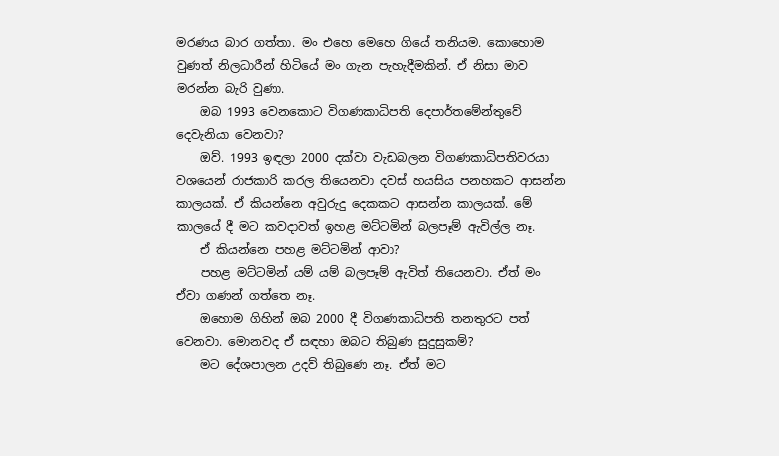මරණය බාර ගත්තා. මං එහෙ මෙහෙ ගියේ තනියම. කොහොම වුණත් නිලධාරීන් හිටියේ මං ගැන පැහැදීමකින්. ඒ නිසා මාව මරන්න බැරි වුණා.
    ඔබ 1993 වෙනකොට විගණකාධිපති දෙපාර්තමේන්තුවේ දෙවැනියා වෙනවා?
    ඔව්. 1993 ඉඳලා 2000 දක්වා වැඩබලන විගණකාධිපතිවරයා වශයෙන් රාජකාරි කරල තියෙනවා දවස් හයසිය පනහකට ආසන්න කාලයක්. ඒ කියන්නෙ අවුරුදු දෙකකට ආසන්න කාලයක්. මේ කාලයේ දී මට කවදාවත් ඉහළ මට්ටමින් බලපෑම් ඇවිල්ල නෑ.
    ඒ කියන්නෙ පහළ මට්ටමින් ආවා?
    පහළ මට්ටමින් යම් යම් බලපෑම් ඇවිත් තියෙනවා. ඒත් මං ඒවා ගණන් ගත්තෙ නෑ.
    ඔහොම ගිහින් ඔබ 2000 දී විගණකාධිපති තනතුරට පත් වෙනවා. මොනවද ඒ සඳහා ඔබට තිබුණ සුදුසුකම්?
    මට දේශපාලන උදව් තිබුණෙ නෑ. ඒත් මට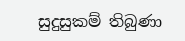සුදුසුකම් තිබුණා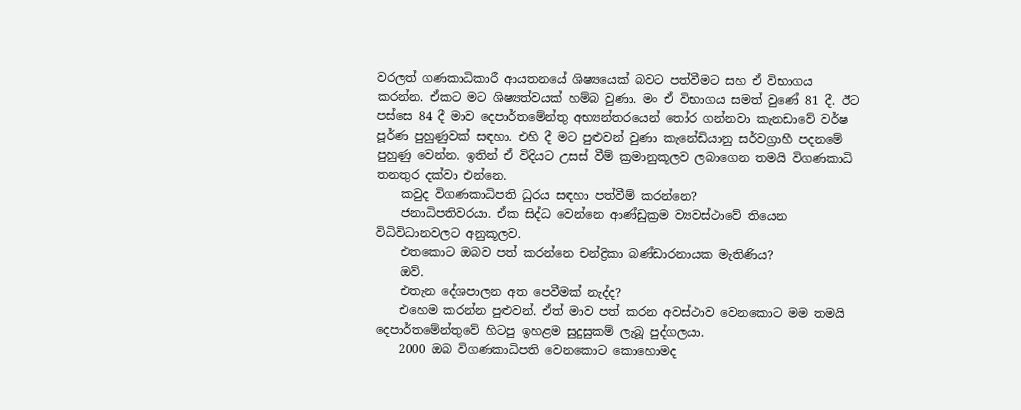වරලත් ගණකාධිකාරී ආයතනයේ ශිෂ්‍යයෙක් බවට පත්වීමට සහ ඒ විභාගය කරන්න. ඒකට මට ශිෂ්‍යත්වයක් හම්බ වුණා. මං ඒ විභාගය සමත් වුණේ 81 දී. ඊට පස්සෙ 84 දී මාව දෙපාර්තමේන්තු අභ්‍යන්තරයෙන් තෝර ගන්නවා කැනඩාවේ වර්ෂ පූර්ණ පුහුණුවක් සඳහා. එහි දී මට පුළුවන් වුණා කැනේඩියානු සර්වග්‍රාහී පදනමේ පුහුණු වෙන්න. ඉතින් ඒ විදියට උසස් වීම් ක්‍රමානුකූලව ලබාගෙන තමයි විගණකාධි තනතුර දක්වා එන්නෙ.
    කවුද විගණකාධිපති ධුරය සඳහා පත්වීම් කරන්නෙ?
    ජනාධිපතිවරයා. ඒක සිද්ධ වෙන්නෙ ආණ්ඩුක්‍රම ව්‍යවස්ථාවේ තියෙන විධිවිධානවලට අනුකූලව.
    එතකොට ඔබව පත් කරන්නෙ චන්ද්‍රිකා බණ්ඩාරනායක මැතිණිය?
    ඔව්.
    එතැන දේශපාලන අත පෙවීමක් නැද්ද?
    එහෙම කරන්න පුළුවන්. ඒත් මාව පත් කරන අවස්ථාව වෙනකොට මම තමයි දෙපාර්තමේන්තුවේ හිටපු ඉහළම සුදුසුකම් ලැබූ පුද්ගලයා.
    2000 ඔබ විගණකාධිපති වෙනකොට කොහොමද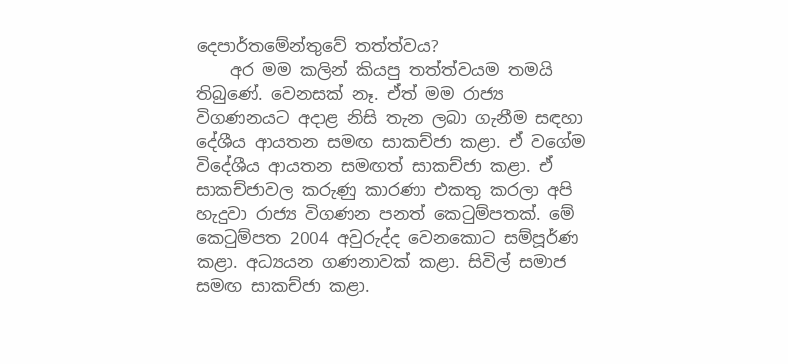දෙපාර්තමේන්තුවේ තත්ත්වය?
    අර මම කලින් කියපු තත්ත්වයම තමයි තිබුණේ. වෙනසක් නෑ. ඒත් මම රාජ්‍ය විගණනයට අදාළ නිසි තැන ලබා ගැනීම සඳහා දේශීය ආයතන සමඟ සාකච්ජා කළා. ඒ වගේම විදේශීය ආයතන සමඟත් සාකච්ජා කළා. ඒ සාකච්ජාවල කරුණු කාරණා එකතු කරලා අපි හැදුවා රාජ්‍ය විගණන පනත් කෙටුම්පතක්. මේ කෙටුම්පත 2004 අවුරුද්ද වෙනකොට සම්පූර්ණ කළා. අධ්‍යයන ගණනාවක් කළා. සිවිල් සමාජ සමඟ සාකච්ජා කළා.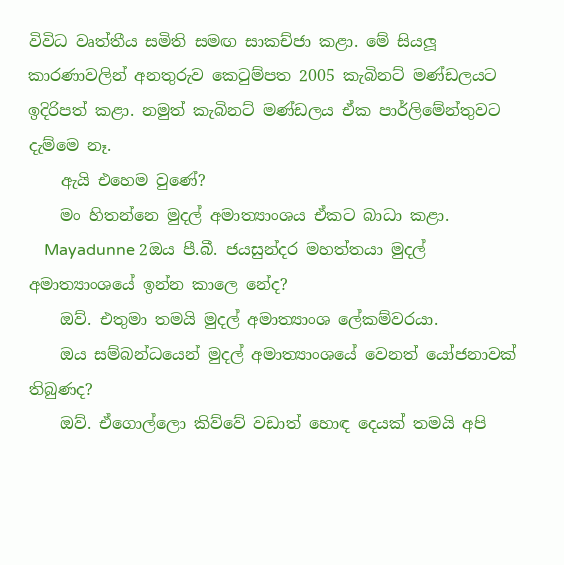විවිධ වෘත්තීය සමිති සමඟ සාකච්ජා කළා. මේ සියලූ කාරණාවලින් අනතුරුව කෙටුම්පත 2005 කැබිනට් මණ්ඩලයට ඉදිරිපත් කළා. නමුත් කැබිනට් මණ්ඩලය ඒක පාර්ලිමේන්තුවට දැම්මෙ නෑ.
    ඇයි එහෙම වුණේ?
    මං හිතන්නෙ මුදල් අමාත්‍යාංශය ඒකට බාධා කළා.
    Mayadunne 2ඔය පී.බී. ජයසුන්දර මහත්තයා මුදල් අමාත්‍යාංශයේ ඉන්න කාලෙ නේද?
    ඔව්. එතුමා තමයි මුදල් අමාත්‍යාංශ ලේකම්වරයා.
    ඔය සම්බන්ධයෙන් මුදල් අමාත්‍යාංශයේ වෙනත් යෝජනාවක් තිබුණද?
    ඔව්. ඒගොල්ලො කිව්වේ වඩාත් හොඳ දෙයක් තමයි අපි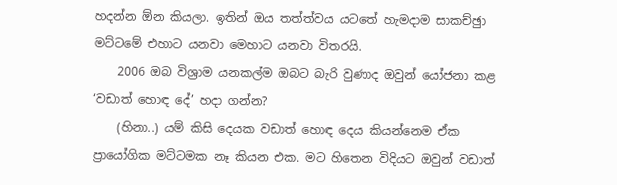හදන්න ඕන කියලා. ඉතින් ඔය තත්ත්වය යටතේ හැමදාම සාකච්ඡුා මට්ටමේ එහාට යනවා මෙහාට යනවා විතරයි.
    2006 ඔබ විශ්‍රාම යනකල්ම ඔබට බැරි වුණාද ඔවුන් යෝජනා කළ ‘වඩාත් හොඳ දේ’ හදා ගන්න?
    (හිනා..) යම් කිසි දෙයක වඩාත් හොඳ දෙය කියන්නෙම ඒක ප්‍රායෝගික මට්ටමක නෑ කියන එක. මට හිතෙන විදියට ඔවුන් වඩාත්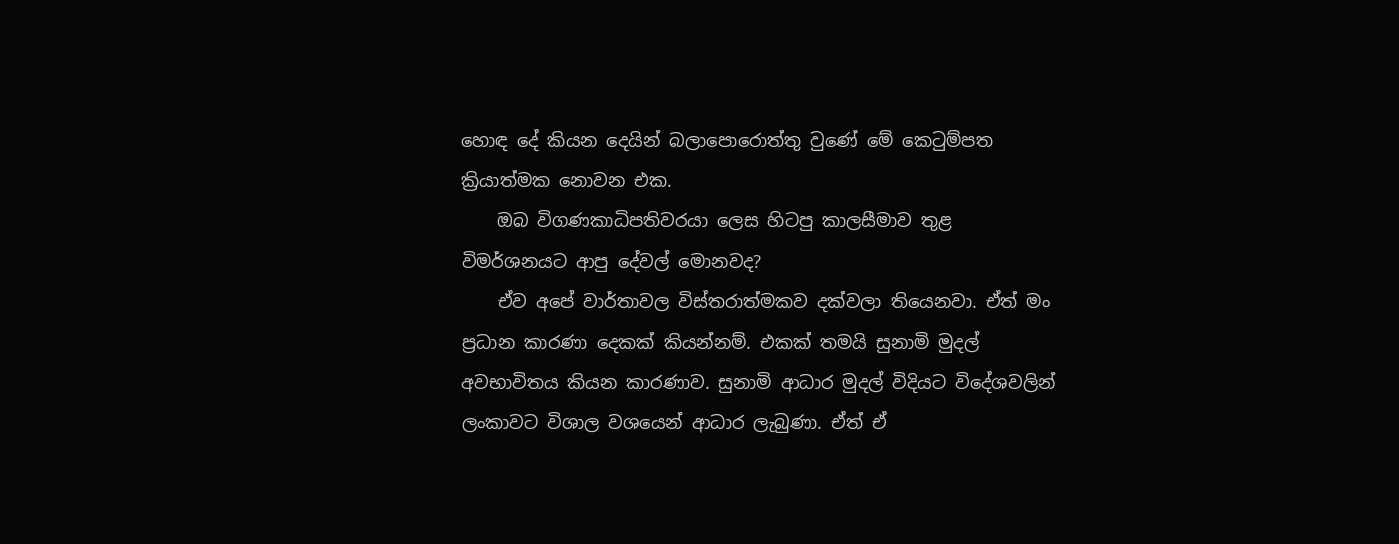හොඳ දේ කියන දෙයින් බලාපොරොත්තු වුණේ මේ කෙටුම්පත ක්‍රියාත්මක නොවන එක.
    ඔබ විගණකාධිපතිවරයා ලෙස හිටපු කාලසීමාව තුළ විමර්ශනයට ආපු දේවල් මොනවද?
    ඒව අපේ වාර්තාවල විස්තරාත්මකව දක්වලා තියෙනවා. ඒත් මං ප්‍රධාන කාරණා දෙකක් කියන්නම්. එකක් තමයි සුනාමි මුදල් අවභාවිතය කියන කාරණාව. සුනාමි ආධාර මුදල් විදියට විදේශවලින් ලංකාවට විශාල වශයෙන් ආධාර ලැබුණා. ඒත් ඒ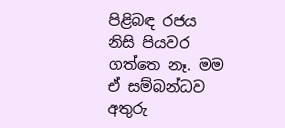පිළිබඳ රජය නිසි පියවර ගත්තෙ නෑ. මම ඒ සම්බන්ධව අතුරු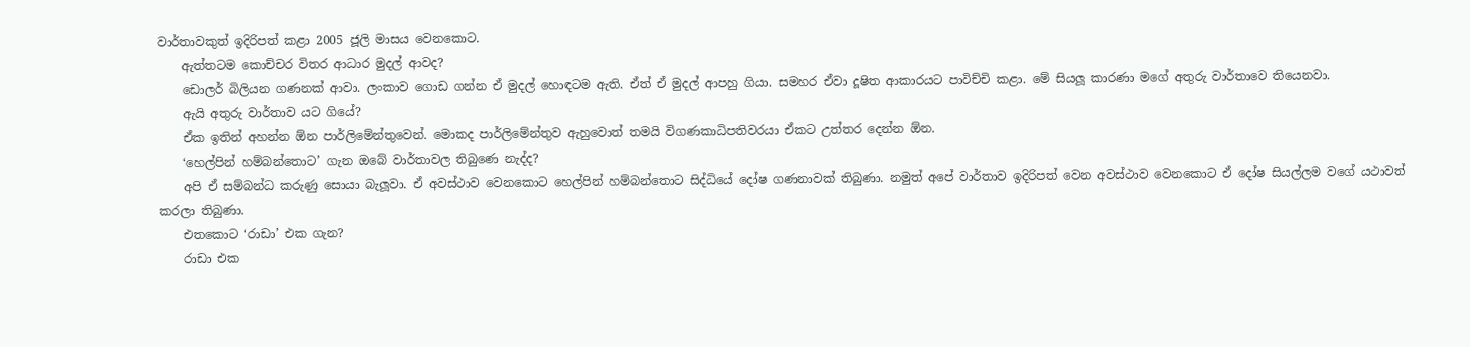වාර්තාවකුත් ඉදිරිපත් කළා 2005 ජූලි මාසය වෙනකොට.
    ඇත්තටම කොච්චර විතර ආධාර මුදල් ආවද?
    ඩොලර් බිලියන ගණනක් ආවා. ලංකාව ගොඩ ගන්න ඒ මුදල් හොඳටම ඇති. ඒත් ඒ මුදල් ආපහු ගියා. සමහර ඒවා දූෂිත ආකාරයට පාවිච්චි කළා. මේ සියලූ කාරණා මගේ අතුරු වාර්තාවෙ තියෙනවා.
    ඇයි අතුරු වාර්තාව යට ගියේ?
    ඒක ඉතින් අහන්න ඕන පාර්ලිමේන්තුවෙන්. මොකද පාර්ලිමේන්තුව ඇහුවොත් තමයි විගණකාධිපතිවරයා ඒකට උත්තර දෙන්න ඕන.
    ‘හෙල්පින් හම්බන්තොට’ ගැන ඔබේ වාර්තාවල තිබුණෙ නැද්ද?
    අපි ඒ සම්බන්ධ කරුණු සොයා බැලූවා. ඒ අවස්ථාව වෙනකොට හෙල්පින් හම්බන්තොට සිද්ධියේ දෝෂ ගණනාවක් තිබුණා. නමුත් අපේ වාර්තාව ඉදිරිපත් වෙන අවස්ථාව වෙනකොට ඒ දෝෂ සියල්ලම වගේ යථාවත් කරලා තිබුණා.
    එතකොට ‘රාඩා’ එක ගැන?
    රාඩා එක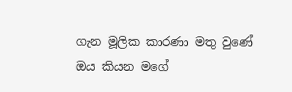ගැන මූලික කාරණා මතු වුණේ ඔය කියන මගේ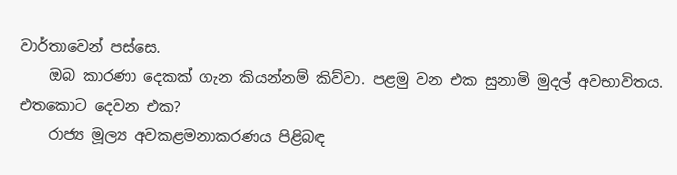වාර්තාවෙන් පස්සෙ.
    ඔබ කාරණා දෙකක් ගැන කියන්නම් කිව්වා. පළමු වන එක සුනාමි මුදල් අවභාවිතය. එතකොට දෙවන එක?
    රාජ්‍ය මූල්‍ය අවකළමනාකරණය පිළිබඳ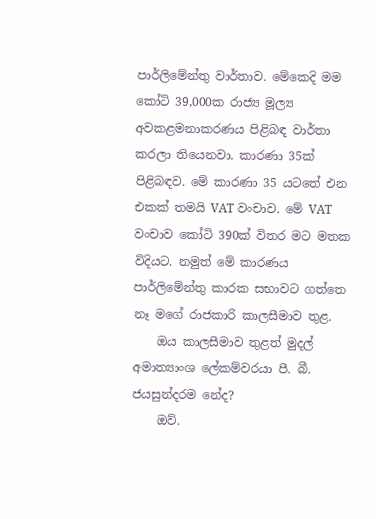පාර්ලිමේන්තු වාර්තාව. මේකෙදි මම කෝටි 39,000ක රාජ්‍ය මූල්‍ය අවකළමනාකරණය පිළිබඳ වාර්තා කරලා තියෙනවා. කාරණා 35ක් පිළිබඳව. මේ කාරණා 35 යටතේ එන එකක් තමයි VAT වංචාව. මේ VAT වංචාව කෝටි 390ක් විතර මට මතක විදියට. නමුත් මේ කාරණය පාර්ලිමේන්තු කාරක සභාවට ගත්තෙ නෑ මගේ රාජකාරි කාලසීමාව තුළ.
    ඔය කාලසීමාව තුළත් මුදල් අමාත්‍යාංශ ලේකම්වරයා පී. බී. ජයසුන්දරම නේද?
    ඔව්.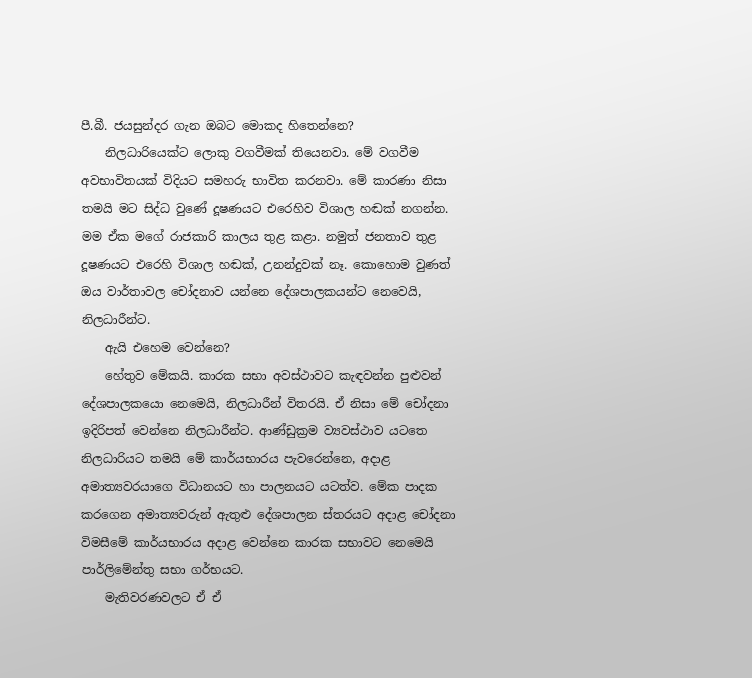පී.බී. ජයසුන්දර ගැන ඔබට මොකද හිතෙන්නෙ?
    නිලධාරියෙක්ට ලොකු වගවීමක් තියෙනවා. මේ වගවීම අවභාවිතයක් විදියට සමහරු භාවිත කරනවා. මේ කාරණා නිසා තමයි මට සිද්ධ වුණේ දූෂණයට එරෙහිව විශාල හඬක් නගන්න. මම ඒක මගේ රාජකාරි කාලය තුළ කළා. නමුත් ජනතාව තුළ දූෂණයට එරෙහි විශාල හඬක්, උනන්දුවක් නෑ. කොහොම වුණත් ඔය වාර්තාවල චෝදනාව යන්නෙ දේශපාලකයන්ට නෙවෙයි, නිලධාරීන්ට.
    ඇයි එහෙම වෙන්නෙ?
    හේතුව මේකයි. කාරක සභා අවස්ථාවට කැඳවන්න පුළුවන් දේශපාලකයො නෙමෙයි, නිලධාරීන් විතරයි. ඒ නිසා මේ චෝදනා ඉදිරිපත් වෙන්නෙ නිලධාරීන්ට. ආණ්ඩුක්‍රම ව්‍යවස්ථාව යටතෙ නිලධාරියට තමයි මේ කාර්යභාරය පැවරෙන්නෙ, අදාළ අමාත්‍යවරයාගෙ විධානයට හා පාලනයට යටත්ව. මේක පාදක කරගෙන අමාත්‍යවරුන් ඇතුළු දේශපාලන ස්තරයට අදාළ චෝදනා විමසීමේ කාර්යභාරය අදාළ වෙන්නෙ කාරක සභාවට නෙමෙයි පාර්ලිමේන්තු සභා ගර්භයට.
    මැතිවරණවලට ඒ ඒ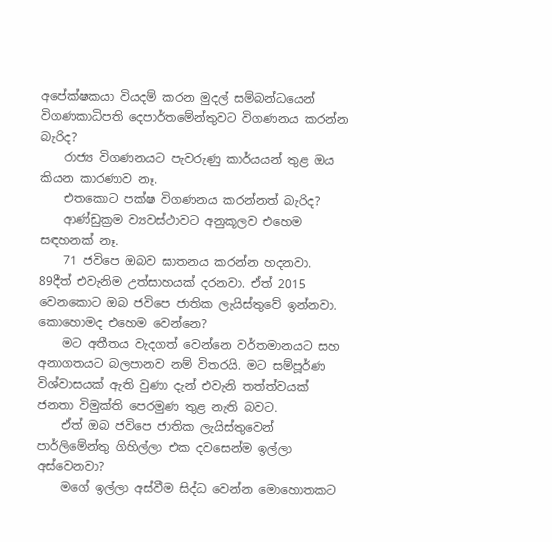අපේක්ෂකයා වියදම් කරන මුදල් සම්බන්ධයෙන් විගණකාධිපති දෙපාර්තමේන්තුවට විගණනය කරන්න බැරිද?
    රාජ්‍ය විගණනයට පැවරුණු කාර්යයන් තුළ ඔය කියන කාරණාව නෑ.
    එතකොට පක්ෂ විගණනය කරන්නත් බැරිද?
    ආණ්ඩුක්‍රම ව්‍යවස්ථාවට අනුකූලව එහෙම සඳහනක් නෑ.
    71 ජවිපෙ ඔබව ඝාතනය කරන්න හදනවා. 89දීත් එවැනිම උත්සාහයක් දරනවා. ඒත් 2015 වෙනකොට ඔබ ජවිපෙ ජාතික ලැයිස්තුවේ ඉන්නවා. කොහොමද එහෙම වෙන්නෙ?
    මට අතීතය වැදගත් වෙන්නෙ වර්තමානයට සහ අනාගතයට බලපානව නම් විතරයි. මට සම්පූර්ණ විශ්වාසයක් ඇති වුණා දැන් එවැනි තත්ත්වයක් ජනතා විමුක්ති පෙරමුණ තුළ නැති බවට.
    ඒත් ඔබ ජවිපෙ ජාතික ලැයිස්තුවෙන් පාර්ලිමේන්තු ගිහිල්ලා එක දවසෙන්ම ඉල්ලා අස්වෙනවා?
    මගේ ඉල්ලා අස්වීම සිද්ධ වෙන්න මොහොතකට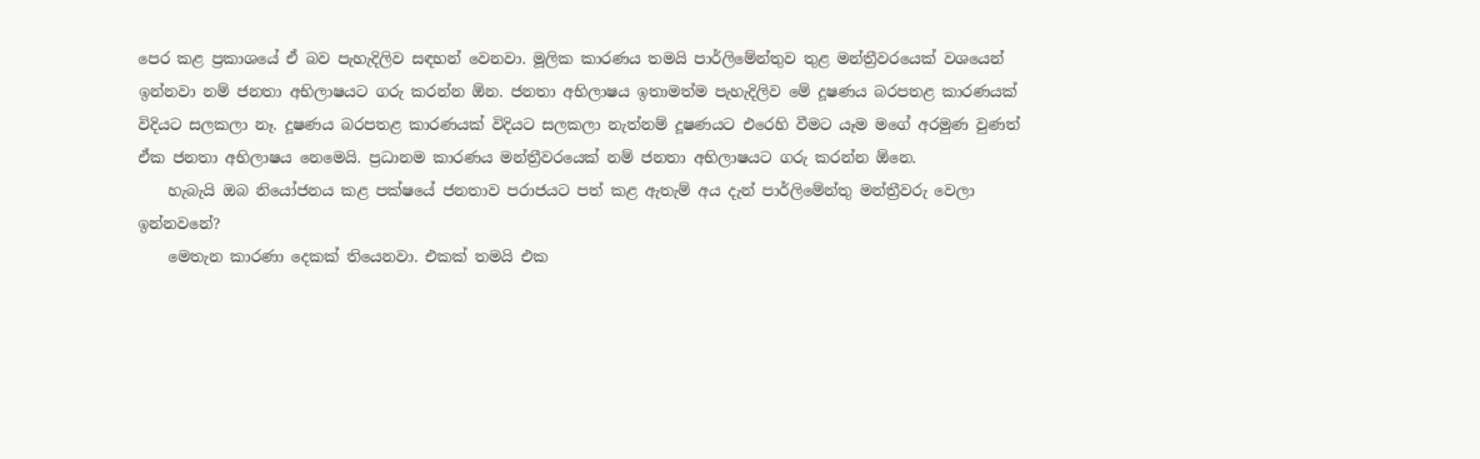පෙර කළ ප්‍රකාශයේ ඒ බව පැහැදිලිව සඳහන් වෙනවා. මූලික කාරණය තමයි පාර්ලිමේන්තුව තුළ මන්ත්‍රීවරයෙක් වශයෙන් ඉන්නවා නම් ජනතා අභිලාෂයට ගරු කරන්න ඕන. ජනතා අභිලාෂය ඉතාමත්ම පැහැදිලිව මේ දූෂණය බරපතළ කාරණයක් විදියට සලකලා නෑ. දූෂණය බරපතළ කාරණයක් විදියට සලකලා නැත්නම් දූෂණයට එරෙහි වීමට යෑම මගේ අරමුණ වුණත් ඒක ජනතා අභිලාෂය නෙමෙයි. ප්‍රධානම කාරණය මන්ත්‍රීවරයෙක් නම් ජනතා අභිලාෂයට ගරු කරන්න ඕනෙ.
    හැබැයි ඔබ නියෝජනය කළ පක්ෂයේ ජනතාව පරාජයට පත් කළ ඇතැම් අය දැන් පාර්ලිමේන්තු මන්ත්‍රීවරු වෙලා ඉන්නවනේ?
    මෙතැන කාරණා දෙකක් තියෙනවා. එකක් තමයි එක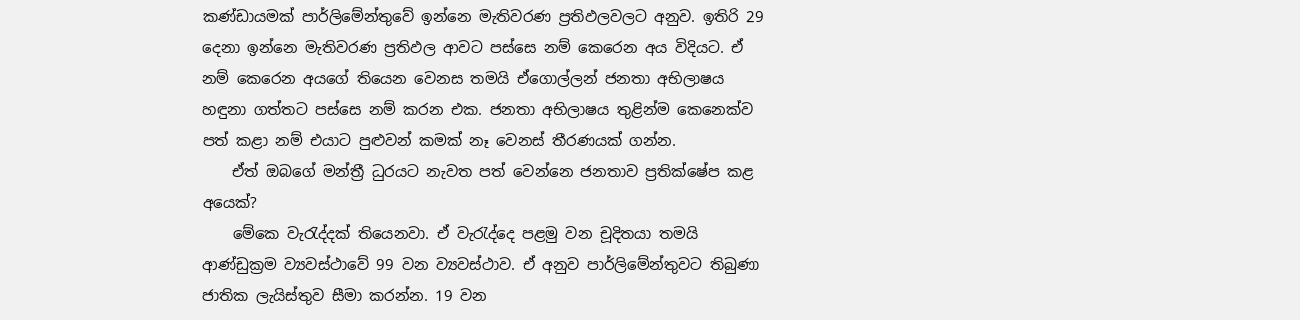කණ්ඩායමක් පාර්ලිමේන්තුවේ ඉන්නෙ මැතිවරණ ප්‍රතිඵලවලට අනුව. ඉතිරි 29 දෙනා ඉන්නෙ මැතිවරණ ප්‍රතිඵල ආවට පස්සෙ නම් කෙරෙන අය විදියට. ඒ නම් කෙරෙන අයගේ තියෙන වෙනස තමයි ඒගොල්ලන් ජනතා අභිලාෂය හඳුනා ගත්තට පස්සෙ නම් කරන එක. ජනතා අභිලාෂය තුළින්ම කෙනෙක්ව පත් කළා නම් එයාට පුළුවන් කමක් නෑ වෙනස් තීරණයක් ගන්න.
    ඒත් ඔබගේ මන්ත්‍රී ධුරයට නැවත පත් වෙන්නෙ ජනතාව ප්‍රතික්ෂේප කළ අයෙක්?
    මේකෙ වැරැද්දක් තියෙනවා. ඒ වැරැද්දෙ පළමු වන චූදිතයා තමයි ආණ්ඩුක්‍රම ව්‍යවස්ථාවේ 99 වන ව්‍යවස්ථාව. ඒ අනුව පාර්ලිමේන්තුවට තිබුණා ජාතික ලැයිස්තුව සීමා කරන්න. 19 වන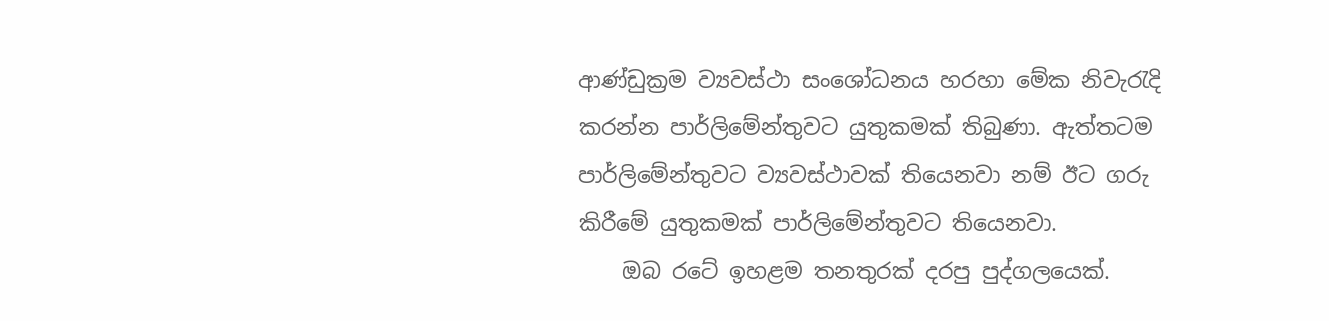ආණ්ඩුක්‍රම ව්‍යවස්ථා සංශෝධනය හරහා මේක නිවැරැදි කරන්න පාර්ලිමේන්තුවට යුතුකමක් තිබුණා. ඇත්තටම පාර්ලිමේන්තුවට ව්‍යවස්ථාවක් තියෙනවා නම් ඊට ගරු කිරීමේ යුතුකමක් පාර්ලිමේන්තුවට තියෙනවා.
    ඔබ රටේ ඉහළම තනතුරක් දරපු පුද්ගලයෙක්.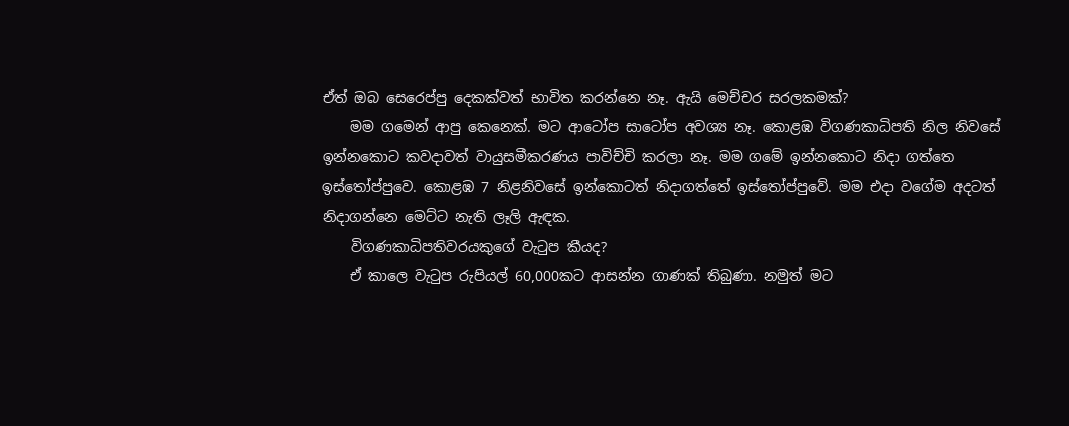ඒත් ඔබ සෙරෙප්පු දෙකක්වත් භාවිත කරන්නෙ නෑ. ඇයි මෙච්චර සරලකමක්?
    මම ගමෙන් ආපු කෙනෙක්. මට ආටෝප සාටෝප අවශ්‍ය නෑ. කොළඹ විගණකාධිපති නිල නිවසේ ඉන්නකොට කවදාවත් වායුසමීකරණය පාවිච්චි කරලා නෑ. මම ගමේ ඉන්නකොට නිදා ගත්තෙ ඉස්තෝප්පුවෙ. කොළඹ 7 නිළනිවසේ ඉන්කොටත් නිදාගත්තේ ඉස්තෝප්පුවේ. මම එදා වගේම අදටත් නිදාගන්නෙ මෙට්ට නැති ලෑලි ඇඳක.
    විගණකාධිපතිවරයකුගේ වැටුප කීයද?
    ඒ කාලෙ වැටුප රුපියල් 60,000කට ආසන්න ගාණක් තිබුණා. නමුත් මට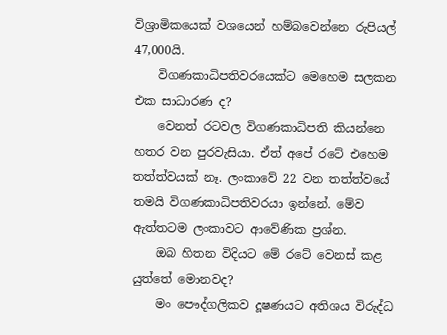විශ්‍රාමිකයෙක් වශයෙන් හම්බවෙන්නෙ රුපියල් 47,000යි.
    විගණකාධිපතිවරයෙක්ට මෙහෙම සලකන එක සාධාරණ ද?
    වෙනත් රටවල විගණකාධිපති කියන්නෙ හතර වන පුරවැසියා. ඒත් අපේ රටේ එහෙම තත්ත්වයක් නෑ. ලංකාවේ 22 වන තත්ත්වයේ තමයි විගණකාධිපතිවරයා ඉන්නේ. මේව ඇත්තටම ලංකාවට ආවේණික ප්‍රශ්න.
    ඔබ හිතන විදියට මේ රටේ වෙනස් කළ යුත්තේ මොනවද?
    මං පෞද්ගලිකව දූෂණයට අතිශය විරුද්ධ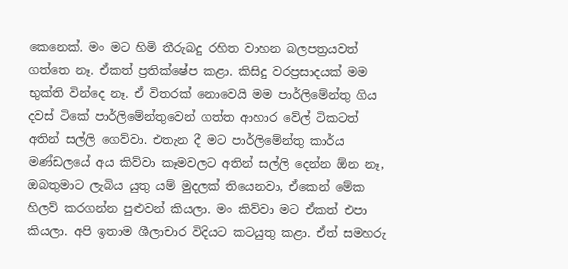කෙනෙක්. මං මට හිමි තීරුබදු රහිත වාහන බලපත්‍රයවත් ගත්තෙ නෑ. ඒකත් ප්‍රතික්ෂේප කළා. කිසිදු වරප්‍රසාදයක් මම භුක්ති වින්දෙ නෑ. ඒ විතරක් නොවෙයි මම පාර්ලිමේන්තු ගිය දවස් ටිකේ පාර්ලිමේන්තුවෙන් ගත්ත ආහාර වේල් ටිකටත් අතින් සල්ලි ගෙව්වා. එතැන දී මට පාර්ලිමේන්තු කාර්ය මණ්ඩලයේ අය කිව්වා කෑමවලට අතින් සල්ලි දෙන්න ඕන නෑ, ඔබතුමාට ලැබිය යුතු යම් මුදලක් තියෙනවා, ඒකෙන් මේක හිලව් කරගන්න පුළුවන් කියලා. මං කිව්වා මට ඒකත් එපා කියලා. අපි ඉතාම ශීලාචාර විදියට කටයුතු කළා. ඒත් සමහරු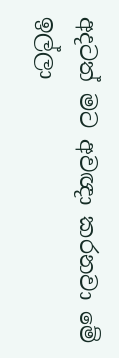අදටත් මට අවඥා කරනවා මේ ඉල්ලා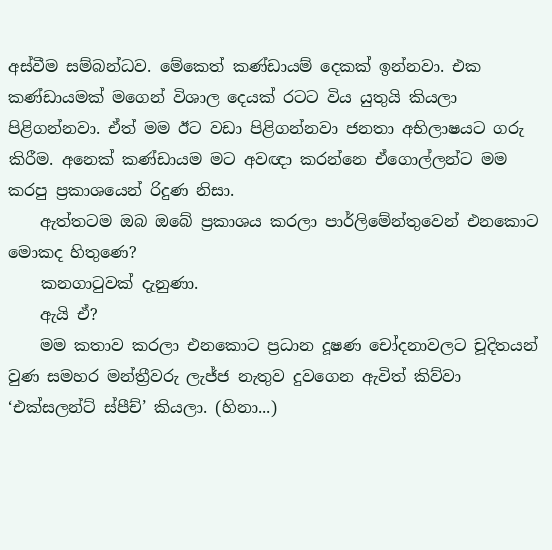අස්වීම සම්බන්ධව. මේකෙත් කණ්ඩායම් දෙකක් ඉන්නවා. එක කණ්ඩායමක් මගෙන් විශාල දෙයක් රටට විය යුතුයි කියලා පිළිගන්නවා. ඒත් මම ඊට වඩා පිළිගන්නවා ජනතා අභිලාෂයට ගරු කිරීම. අනෙක් කණ්ඩායම මට අවඥා කරන්නෙ ඒගොල්ලන්ට මම කරපු ප්‍රකාශයෙන් රිදුණ නිසා.
    ඇත්තටම ඔබ ඔබේ ප්‍රකාශය කරලා පාර්ලිමේන්තුවෙන් එනකොට මොකද හිතුණෙ?
    කනගාටුවක් දැනුණා.
    ඇයි ඒ?
    මම කතාව කරලා එනකොට ප්‍රධාන දූෂණ චෝදනාවලට චූදිතයන් වුණ සමහර මන්ත්‍රීවරු ලැජ්ජ නැතුව දුවගෙන ඇවිත් කිව්වා ‘එක්සලන්ට් ස්පීච්’ කියලා. (හිනා...)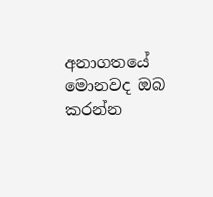අනාගතයේ මොනවද ඔබ කරන්න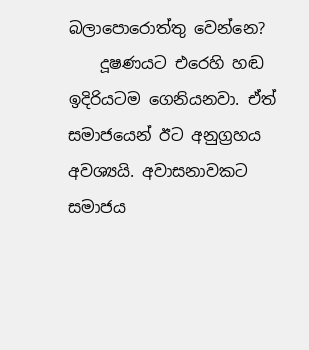බලාපොරොත්තු වෙන්නෙ?
    දූෂණයට එරෙහි හඬ ඉදිරියටම ගෙනියනවා. ඒත් සමාජයෙන් ඊට අනුග්‍රහය අවශ්‍යයි. අවාසනාවකට සමාජය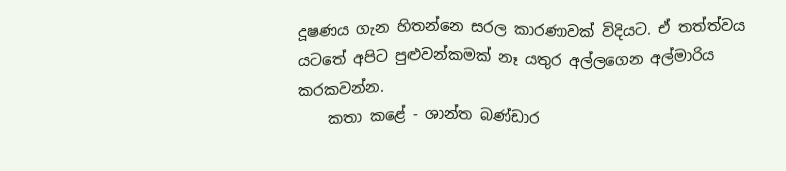දූෂණය ගැන හිතන්නෙ සරල කාරණාවක් විදියට. ඒ තත්ත්වය යටතේ අපිට පුළුවන්කමක් නෑ යතුර අල්ලගෙන අල්මාරිය කරකවන්න.
    කතා කළේ - ශාන්ත බණ්ඩාර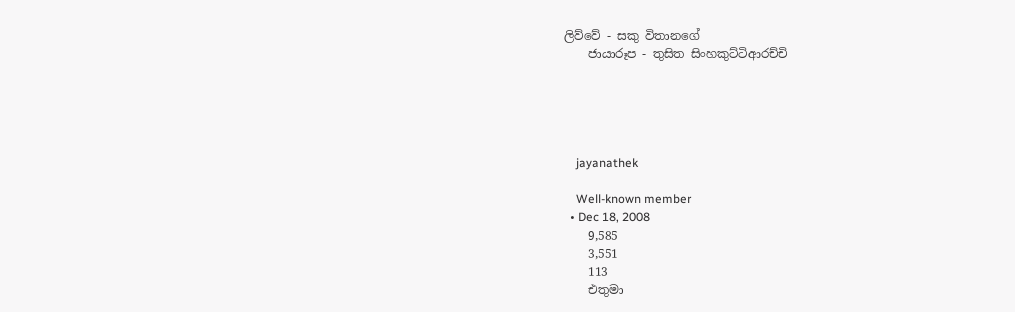ලිව්වේ - සකු විතානගේ
    ජායාරූප - තුසිත සිංහකුට්ටිආරච්චි





    jayanathek

    Well-known member
  • Dec 18, 2008
    9,585
    3,551
    113
    එතුමා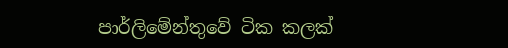පාර්ලිමේන්තුවේ ටික කලක්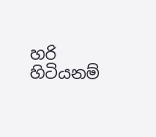හරි හිටියනම්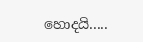හොදයි.....